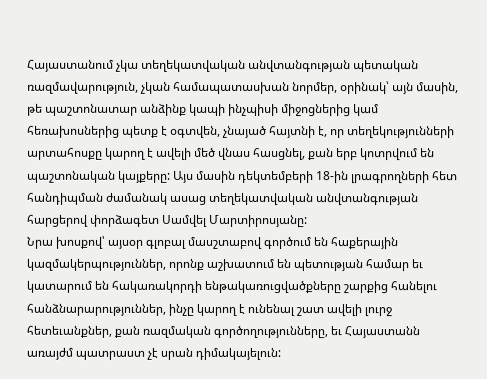Հայաստանում չկա տեղեկատվական անվտանգության պետական ռազմավարություն, չկան համապատասխան նորմեր, օրինակ՝ այն մասին, թե պաշտոնատար անձինք կապի ինչպիսի միջոցներից կամ հեռախոսներից պետք է օգտվեն, չնայած հայտնի է, որ տեղեկությունների արտահոսքը կարող է ավելի մեծ վնաս հասցնել, քան երբ կոտրվում են պաշտոնական կայքերը: Այս մասին դեկտեմբերի 18-ին լրագրողների հետ հանդիպման ժամանակ ասաց տեղեկատվական անվտանգության հարցերով փորձագետ Սամվել Մարտիրոսյանը:
Նրա խոսքով՝ այսօր գլոբալ մասշտաբով գործում են հաքերային կազմակերպություններ, որոնք աշխատում են պետության համար եւ կատարում են հակառակորդի ենթակառուցվածքները շարքից հանելու հանձնարարություններ, ինչը կարող է ունենալ շատ ավելի լուրջ հետեւանքներ, քան ռազմական գործողությունները, եւ Հայաստանն առայժմ պատրաստ չէ սրան դիմակայելուն: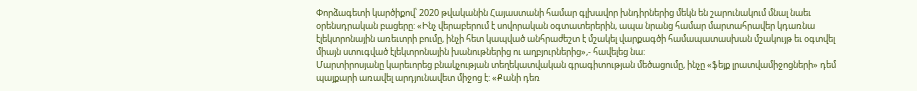Փորձագետի կարծիքով՝ 2020 թվականին Հայաստանի համար գլխավոր խնդիրներից մեկն են շարունակում մնալ նաեւ օրենսդրական բացերը: «Ինչ վերաբերում է սովորական օգտատերերին, ապա նրանց համար մարտահրավեր կդառնա էլեկտրոնային առեւտրի բումը, ինչի հետ կապված անհրաժեշտ է մշակել վարքագծի համապատասխան մշակույթ եւ օգտվել միայն ստուգված էլեկտրոնային խանութներից ու աղբյուրներից»,- հավելեց նա:
Մարտիրոսյանը կարեւորեց բնակչության տեղեկատվական գրագիտության մեծացումը, ինչը «ֆեյք լրատվամիջոցների» դեմ պայքարի առավել արդյունավետ միջոց է: «Քանի դեռ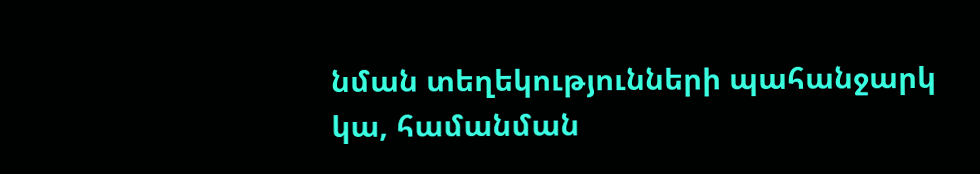նման տեղեկությունների պահանջարկ կա, համանման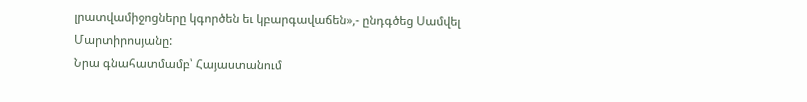լրատվամիջոցները կգործեն եւ կբարգավաճեն»,- ընդգծեց Սամվել Մարտիրոսյանը:
Նրա գնահատմամբ՝ Հայաստանում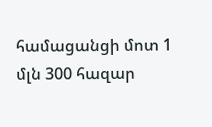համացանցի մոտ 1 մլն 300 հազար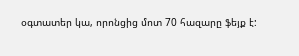օգտատեր կա, որոնցից մոտ 70 հազարը ֆեյք է: